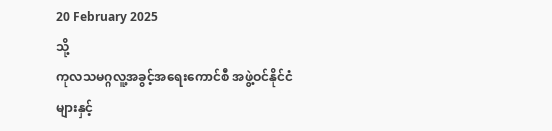20 February 2025
သို့
ကုလသမဂ္ဂလူ့အခွင့်အရေးကောင်စီ အဖွဲ့ဝင်နိုင်ငံများနှင့်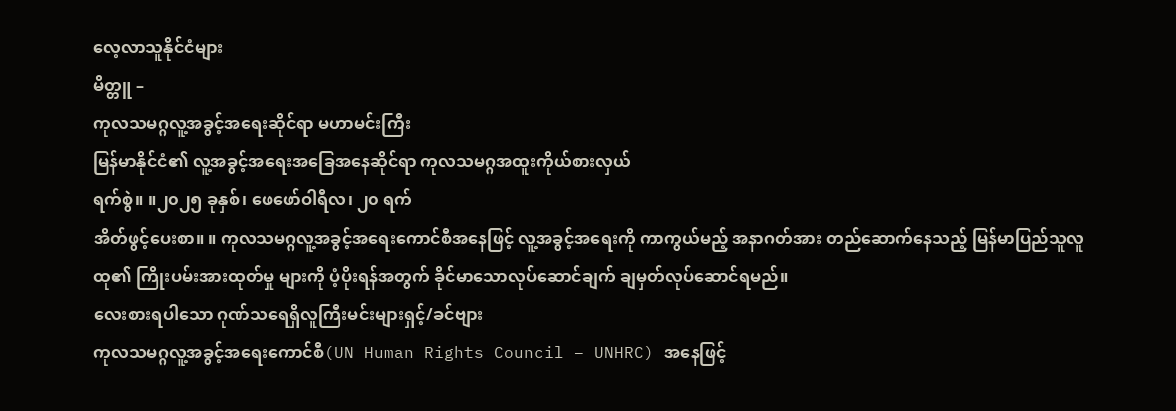လေ့လာသူနိုင်ငံများ
မိတ္တူ –
ကုလသမဂ္ဂလူ့အခွင့်အရေးဆိုင်ရာ မဟာမင်းကြီး
မြန်မာနိုင်ငံ၏ လူ့အခွင့်အရေးအခြေအနေဆိုင်ရာ ကုလသမဂ္ဂအထူးကိုယ်စားလှယ်
ရက်စွဲ။ ။၂၀၂၅ ခုနှစ်၊ ဖေဖော်ဝါရီလ၊ ၂၀ ရက်
အိတ်ဖွင့်ပေးစာ။ ။ ကုလသမဂ္ဂလူ့အခွင့်အရေးကောင်စီအနေဖြင့် လူ့အခွင့်အရေးကို ကာကွယ်မည့် အနာဂတ်အား တည်ဆောက်နေသည့် မြန်မာပြည်သူလူထု၏ ကြိုးပမ်းအားထုတ်မှု များကို ပံ့ပိုးရန်အတွက် ခိုင်မာသောလုပ်ဆောင်ချက် ချမှတ်လုပ်ဆောင်ရမည်။
လေးစားရပါသော ဂုဏ်သရေရှိလူကြီးမင်းများရှင့်/ခင်ဗျား
ကုလသမဂ္ဂလူ့အခွင့်အရေးကောင်စီ(UN Human Rights Council – UNHRC) အနေဖြင့်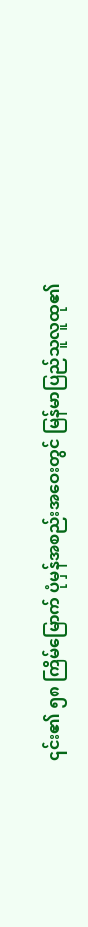၎င်း၏ ၅၈ ကြိမ်မြောက် ပုံမှန်အစည်းအဝေးတွင် မြန်မာပြည်သူလူထု၏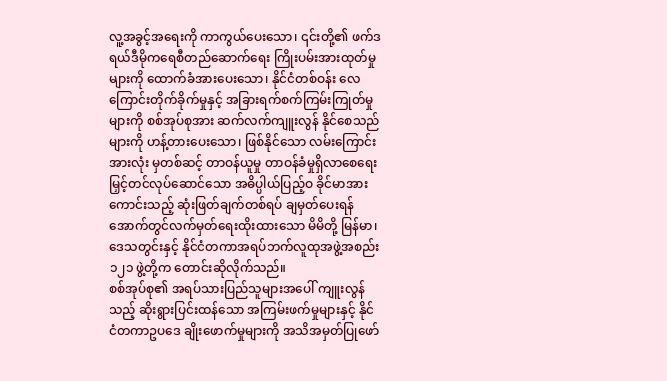လူ့အခွင့်အရေးကို ကာကွယ်ပေးသော၊ ၎င်းတို့၏ ဖက်ဒရယ်ဒီမိုကရေစီတည်ဆောက်ရေး ကြိုးပမ်းအားထုတ်မှုများကို ထောက်ခံအားပေးသော၊ နိုင်ငံတစ်ဝန်း လေကြောင်းတိုက်ခိုက်မှုနှင့် အခြားရက်စက်ကြမ်းကြုတ်မှုများကို စစ်အုပ်စုအား ဆက်လက်ကျူးလွန် နိုင်စေသည်များကို ဟန့်တားပေးသော၊ ဖြစ်နိုင်သော လမ်းကြောင်းအားလုံး မှတစ်ဆင့် တာဝန်ယူမှု တာဝန်ခံမှုရှိလာစေရေး မြှင့်တင်လုပ်ဆောင်သော အဓိပ္ပါယ်ပြည့်ဝ ခိုင်မာအားကောင်းသည့် ဆုံးဖြတ်ချက်တစ်ရပ် ချမှတ်ပေးရန် အောက်တွင်လက်မှတ်ရေးထိုးထားသော မိမိတို့ မြန်မာ၊ ဒေသတွင်းနှင့် နိုင်ငံတကာအရပ်ဘက်လူထုအဖွဲ့အစည်း ၁၂၁ ဖွဲ့တို့က တောင်းဆိုလိုက်သည်။
စစ်အုပ်စု၏ အရပ်သားပြည်သူများအပေါ် ကျူးလွန်သည့် ဆိုးရွားပြင်းထန်သော အကြမ်းဖက်မှုများနှင့် နိုင်ငံတကာဥပဒေ ချိုးဖောက်မှုများကို အသိအမှတ်ပြုဖော်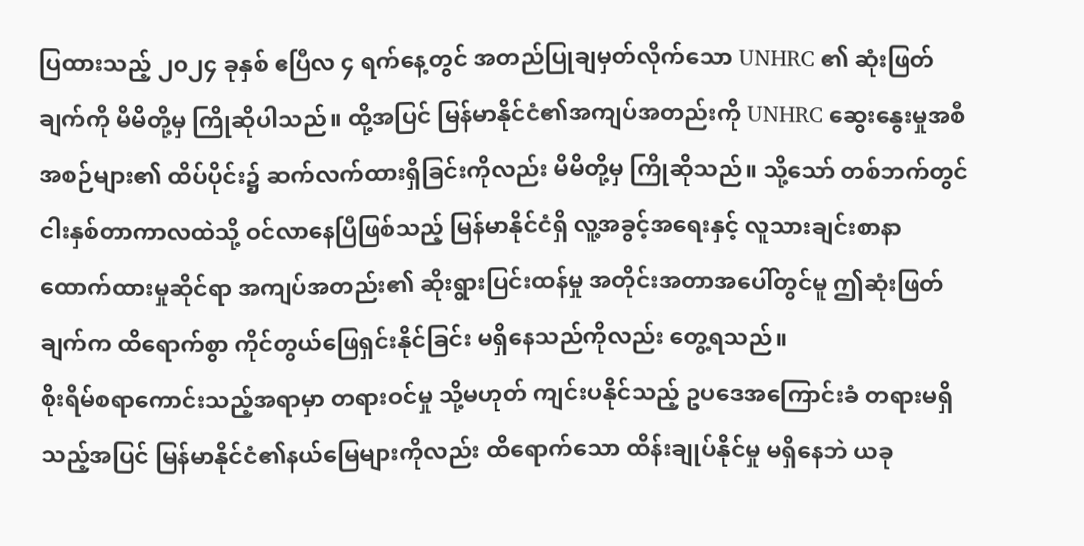ပြထားသည့် ၂၀၂၄ ခုနှစ် ဧပြီလ ၄ ရက်နေ့တွင် အတည်ပြုချမှတ်လိုက်သော UNHRC ၏ ဆုံးဖြတ်ချက်ကို မိမိတို့မှ ကြိုဆိုပါသည်။ ထို့အပြင် မြန်မာနိုင်ငံ၏အကျပ်အတည်းကို UNHRC ဆွေးနွေးမှုအစီအစဉ်များ၏ ထိပ်ပိုင်း၌ ဆက်လက်ထားရှိခြင်းကိုလည်း မိမိတို့မှ ကြိုဆိုသည်။ သို့သော် တစ်ဘက်တွင် ငါးနှစ်တာကာလထဲသို့ ဝင်လာနေပြီဖြစ်သည့် မြန်မာနိုင်ငံရှိ လူ့အခွင့်အရေးနှင့် လူသားချင်းစာနာ ထောက်ထားမှုဆိုင်ရာ အကျပ်အတည်း၏ ဆိုးရွားပြင်းထန်မှု အတိုင်းအတာအပေါ်တွင်မူ ဤဆုံးဖြတ်ချက်က ထိရောက်စွာ ကိုင်တွယ်ဖြေရှင်းနိုင်ခြင်း မရှိနေသည်ကိုလည်း တွေ့ရသည်။
စိုးရိမ်စရာကောင်းသည့်အရာမှာ တရားဝင်မှု သို့မဟုတ် ကျင်းပနိုင်သည့် ဥပဒေအကြောင်းခံ တရားမရှိသည့်အပြင် မြန်မာနိုင်ငံ၏နယ်မြေများကိုလည်း ထိရောက်သော ထိန်းချုပ်နိုင်မှု မရှိနေဘဲ ယခု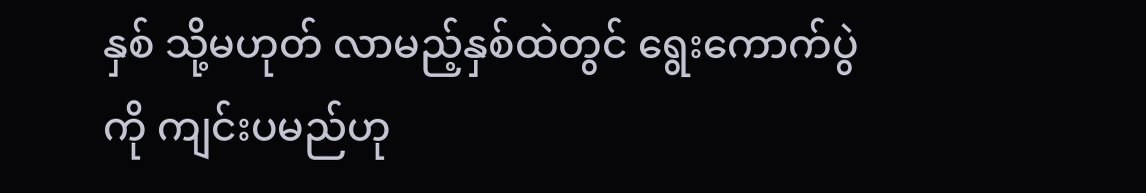နှစ် သို့မဟုတ် လာမည့်နှစ်ထဲတွင် ရွေးကောက်ပွဲကို ကျင်းပမည်ဟု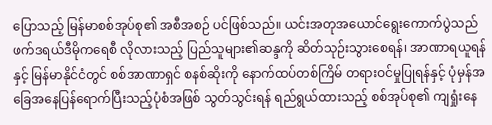ပြောသည့် မြန်မာစစ်အုပ်စု၏ အစီအစဉ် ပင်ဖြစ်သည်။ ယင်းအတုအယောင်ရွေးကောက်ပွဲသည် ဖက်ဒရယ်ဒီမိုကရေစီ လိုလားသည့် ပြည်သူများ၏ဆန္ဒကို ဆိတ်သုဉ်းသွားစေရန်၊ အာဏာရယူရန်နှင့် မြန်မာနိုင်ငံတွင် စစ်အာဏာရှင် စနစ်ဆိုးကို နောက်ထပ်တစ်ကြိမ် တရားဝင်မှုပြုရန်နှင့် ပုံမှန်အခြေအနေပြန်ရောက်ပြီးသည့်ပုံစံအဖြစ် သွတ်သွင်းရန် ရည်ရွယ်ထားသည့် စစ်အုပ်စု၏ ကျရှုံးနေ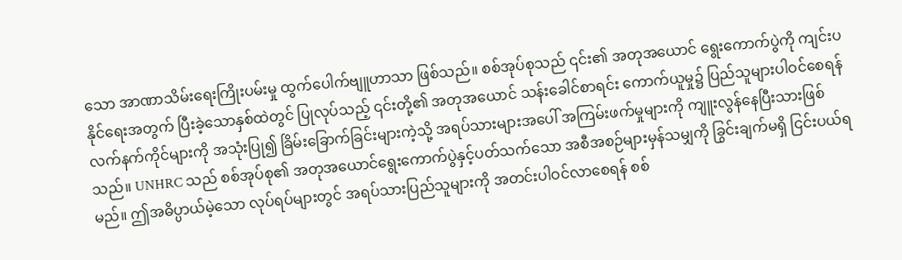သော အာဏာသိမ်းရေးကြိုးပမ်းမှု ထွက်ပေါက်ဗျူဟာသာ ဖြစ်သည်။ စစ်အုပ်စုသည် ၎င်း၏ အတုအယောင် ရွေးကောက်ပွဲကို ကျင်းပနိုင်ရေးအတွက် ပြီးခဲ့သောနှစ်ထဲတွင် ပြုလုပ်သည့် ၎င်းတို့၏ အတုအယောင် သန်းခေါင်စာရင်း ကောက်ယူမှု၌ ပြည်သူများပါဝင်စေရန် လက်နက်ကိုင်များကို အသုံးပြု၍ ခြိမ်းခြောက်ခြင်းများကဲ့သို့ အရပ်သားများအပေါ် အကြမ်းဖက်မှုများကို ကျူးလွန်နေပြီးသားဖြစ်သည်။ UNHRC သည် စစ်အုပ်စု၏ အတုအယောင်ရွေးကောက်ပွဲနှင့်ပတ်သက်သော အစီအစဉ်များမှန်သမျှကို ခြွင်းချက်မရှိ ငြင်းပယ်ရမည်။ ဤအဓိပ္ပာယ်မဲ့သော လုပ်ရပ်များတွင် အရပ်သားပြည်သူများကို အတင်းပါဝင်လာစေရန် စစ်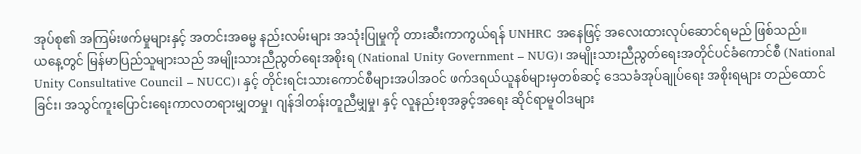အုပ်စု၏ အကြမ်းဖက်မှုများနှင့် အတင်းအဓမ္မ နည်းလမ်းများ အသုံးပြုမှုကို တားဆီးကာကွယ်ရန် UNHRC အနေဖြင့် အလေးထားလုပ်ဆောင်ရမည် ဖြစ်သည်။
ယနေ့တွင် မြန်မာပြည်သူများသည် အမျိုးသားညီညွတ်ရေးအစိုးရ (National Unity Government – NUG)၊ အမျိုးသားညီညွတ်ရေးအတိုင်ပင်ခံကောင်စီ (National Unity Consultative Council – NUCC)၊ နှင့် တိုင်းရင်းသားကောင်စီများအပါအဝင် ဖက်ဒရယ်ယူနစ်များမှတစ်ဆင့် ဒေသခံအုပ်ချုပ်ရေး အစိုးရများ တည်ထောင်ခြင်း၊ အသွင်ကူးပြောင်းရေးကာလတရားမျှတမှု၊ ဂျန်ဒါတန်းတူညီမျှမှု၊ နှင့် လူနည်းစုအခွင့်အရေး ဆိုင်ရာမူဝါဒများ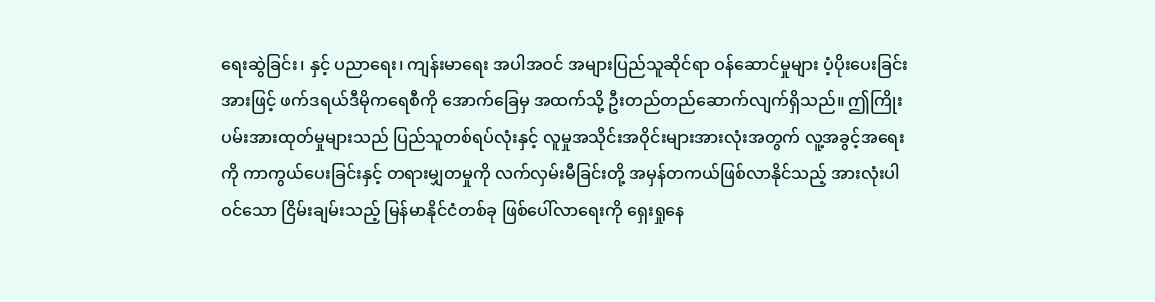ရေးဆွဲခြင်း၊ နှင့် ပညာရေး၊ ကျန်းမာရေး အပါအဝင် အများပြည်သူဆိုင်ရာ ဝန်ဆောင်မှုများ ပံ့ပိုးပေးခြင်းအားဖြင့် ဖက်ဒရယ်ဒီမိုကရေစီကို အောက်ခြေမှ အထက်သို့ ဦးတည်တည်ဆောက်လျက်ရှိသည်။ ဤကြိုးပမ်းအားထုတ်မှုများသည် ပြည်သူတစ်ရပ်လုံးနှင့် လူမှုအသိုင်းအဝိုင်းများအားလုံးအတွက် လူ့အခွင့်အရေးကို ကာကွယ်ပေးခြင်းနှင့် တရားမျှတမှုကို လက်လှမ်းမီခြင်းတို့ အမှန်တကယ်ဖြစ်လာနိုင်သည့် အားလုံးပါဝင်သော ငြိမ်းချမ်းသည့် မြန်မာနိုင်ငံတစ်ခု ဖြစ်ပေါ်လာရေးကို ရှေးရှုနေ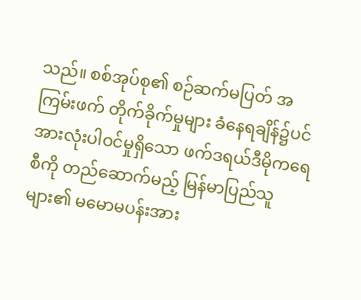သည်။ စစ်အုပ်စု၏ စဉ်ဆက်မပြတ် အကြမ်းဖက် တိုက်ခိုက်မှုများ ခံနေရချိန်၌ပင် အားလုံးပါဝင်မှုရှိသော ဖက်ဒရယ်ဒီမိုကရေစီကို တည်ဆောက်မည့် မြန်မာပြည်သူများ၏ မမောမပန်းအား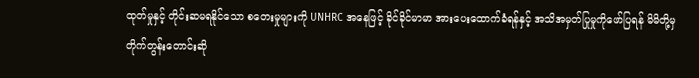ထုတ်မှုနှင့် တိုင်းဆမရနိုင်သော စတေးမှုများကို UNHRC အနေဖြင့် ခိုင်ခိုင်မာမာ အားပေးထောက်ခံရန်နှင့် အသိအမှတ်ပြုမှုကိုဖော်ပြရန် မိမိတို့မှ တိုက်တွန်းတောင်းဆို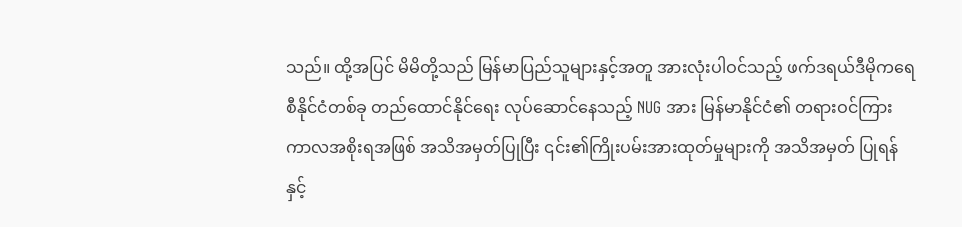သည်။ ထို့အပြင် မိမိတို့သည် မြန်မာပြည်သူများနှင့်အတူ အားလုံးပါဝင်သည့် ဖက်ဒရယ်ဒီမိုကရေစီနိုင်ငံတစ်ခု တည်ထောင်နိုင်ရေး လုပ်ဆောင်နေသည့် NUG အား မြန်မာနိုင်ငံ၏ တရားဝင်ကြားကာလအစိုးရအဖြစ် အသိအမှတ်ပြုပြီး ၎င်း၏ကြိုးပမ်းအားထုတ်မှုများကို အသိအမှတ် ပြုရန်နှင့်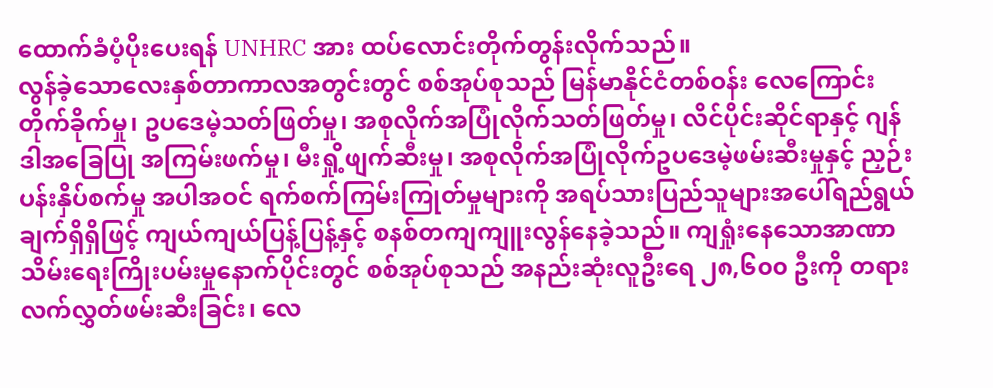ထောက်ခံပံ့ပိုးပေးရန် UNHRC အား ထပ်လောင်းတိုက်တွန်းလိုက်သည်။
လွန်ခဲ့သောလေးနှစ်တာကာလအတွင်းတွင် စစ်အုပ်စုသည် မြန်မာနိုင်ငံတစ်ဝန်း လေကြောင်း တိုက်ခိုက်မှု၊ ဥပဒေမဲ့သတ်ဖြတ်မှု၊ အစုလိုက်အပြုံလိုက်သတ်ဖြတ်မှု၊ လိင်ပိုင်းဆိုင်ရာနှင့် ဂျန်ဒါအခြေပြု အကြမ်းဖက်မှု၊ မီးရှို့ဖျက်ဆီးမှု၊ အစုလိုက်အပြုံလိုက်ဥပဒေမဲ့ဖမ်းဆီးမှုနှင့် ညှဉ်းပန်းနှိပ်စက်မှု အပါအဝင် ရက်စက်ကြမ်းကြုတ်မှုများကို အရပ်သားပြည်သူများအပေါ်ရည်ရွယ်ချက်ရှိရှိဖြင့် ကျယ်ကျယ်ပြန့်ပြန့်နှင့် စနစ်တကျကျူးလွန်နေခဲ့သည်။ ကျရှုံးနေသောအာဏာသိမ်းရေးကြိုးပမ်းမှုနောက်ပိုင်းတွင် စစ်အုပ်စုသည် အနည်းဆုံးလူဦးရေ ၂၈,၆၀၀ ဦးကို တရားလက်လွှတ်ဖမ်းဆီးခြင်း၊ လေ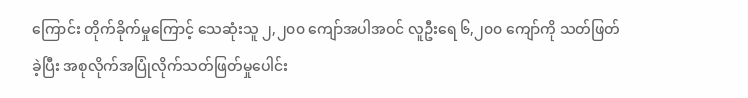ကြောင်း တိုက်ခိုက်မှုကြောင့် သေဆုံးသူ ၂,၂၀၀ ကျော်အပါအဝင် လူဦးရေ ၆,၂၀၀ ကျော်ကို သတ်ဖြတ်ခဲ့ပြီး အစုလိုက်အပြုံလိုက်သတ်ဖြတ်မှုပေါင်း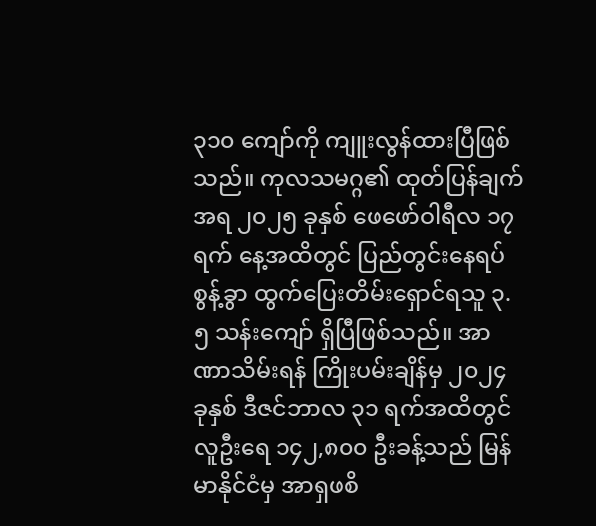၃၁၀ ကျော်ကို ကျူးလွန်ထားပြီဖြစ်သည်။ ကုလသမဂ္ဂ၏ ထုတ်ပြန်ချက်အရ ၂၀၂၅ ခုနှစ် ဖေဖော်ဝါရီလ ၁၇ ရက် နေ့အထိတွင် ပြည်တွင်းနေရပ်စွန့်ခွာ ထွက်ပြေးတိမ်းရှောင်ရသူ ၃.၅ သန်းကျော် ရှိပြီဖြစ်သည်။ အာဏာသိမ်းရန် ကြိုးပမ်းချိန်မှ ၂၀၂၄ ခုနှစ် ဒီဇင်ဘာလ ၃၁ ရက်အထိတွင် လူဦးရေ ၁၄၂,၈၀၀ ဦးခန့်သည် မြန်မာနိုင်ငံမှ အာရှဖစိ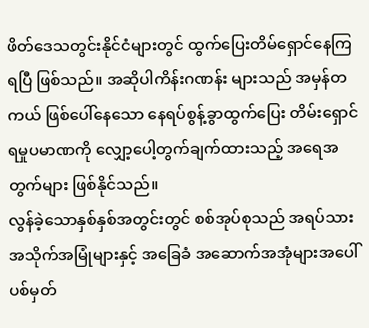ဖိတ်ဒေသတွင်းနိုင်ငံများတွင် ထွက်ပြေးတိမ်ရှောင်နေကြရပြီ ဖြစ်သည်။ အဆိုပါကိန်းဂဏန်း များသည် အမှန်တကယ် ဖြစ်ပေါ်နေသော နေရပ်စွန့်ခွာထွက်ပြေး တိမ်းရှောင်ရမှုပမာဏကို လျှော့ပေါ့တွက်ချက်ထားသည့် အရေအတွက်များ ဖြစ်နိုင်သည်။
လွန်ခဲ့သောနှစ်နှစ်အတွင်းတွင် စစ်အုပ်စုသည် အရပ်သားအသိုက်အမြုံများနှင့် အခြေခံ အဆောက်အအုံများအပေါ် ပစ်မှတ်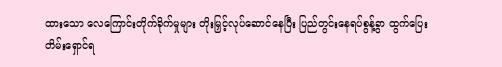ထားသော လေကြောင်းတိုက်ခိုက်မှုများ တိုးမြှင့်လုပ်ဆောင်နေပြီး ပြည်တွင်းနေရပ်စွန့်ခွာ ထွက်ပြေးတိမ်းရှောင်ရ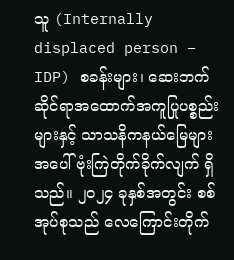သူ (Internally displaced person – IDP) စခန်းများ၊ ဆေးဘက်ဆိုင်ရာအထောက်အကူပြုပစ္စည်းများနှင့် သာသနိကနယ်မြေများအပေါ် ဗုံးကြဲတိုက်ခိုက်လျက် ရှိသည်။ ၂၀၂၄ ခုနှစ်အတွင်း စစ်အုပ်စုသည် လေကြောင်းတိုက်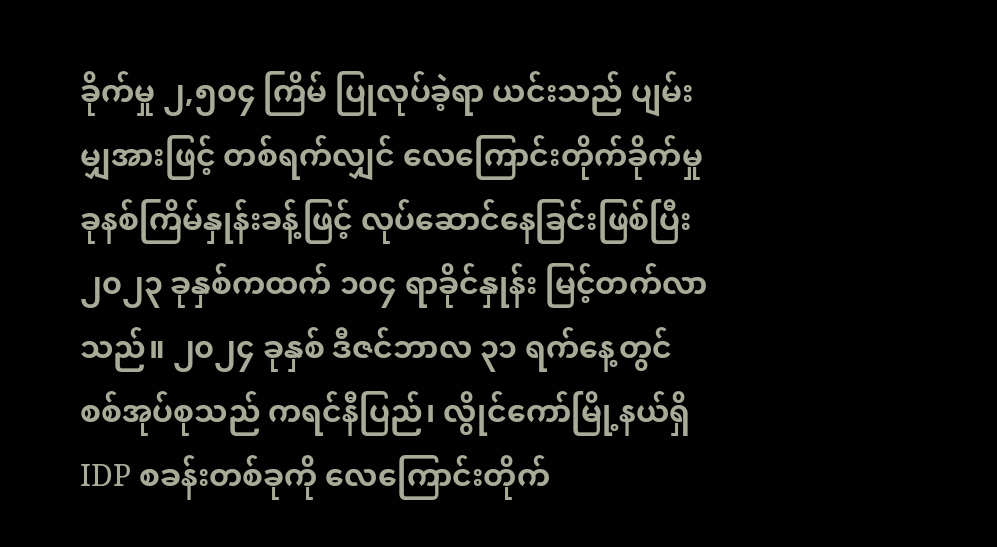ခိုက်မှု ၂,၅၀၄ ကြိမ် ပြုလုပ်ခဲ့ရာ ယင်းသည် ပျမ်းမျှအားဖြင့် တစ်ရက်လျှင် လေကြောင်းတိုက်ခိုက်မှု ခုနစ်ကြိမ်နှုန်းခန့်ဖြင့် လုပ်ဆောင်နေခြင်းဖြစ်ပြီး ၂၀၂၃ ခုနှစ်ကထက် ၁၀၄ ရာခိုင်နှုန်း မြင့်တက်လာသည်။ ၂၀၂၄ ခုနှစ် ဒီဇင်ဘာလ ၃၁ ရက်နေ့တွင် စစ်အုပ်စုသည် ကရင်နီပြည်၊ လွိုင်ကော်မြို့နယ်ရှိ IDP စခန်းတစ်ခုကို လေကြောင်းတိုက်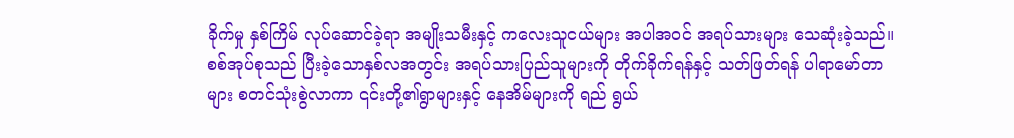ခိုက်မှု နှစ်ကြိမ် လုပ်ဆောင်ခဲ့ရာ အမျိုးသမီးနှင့် ကလေးသူငယ်များ အပါအဝင် အရပ်သားများ သေဆုံးခဲ့သည်။ စစ်အုပ်စုသည် ပြီးခဲ့သောနှစ်လအတွင်း အရပ်သားပြည်သူများကို တိုက်ခိုက်ရန်နှင့် သတ်ဖြတ်ရန် ပါရာမော်တာများ စတင်သုံးစွဲလာကာ ၎င်းတို့၏ရွာများနှင့် နေအိမ်များကို ရည် ရွယ်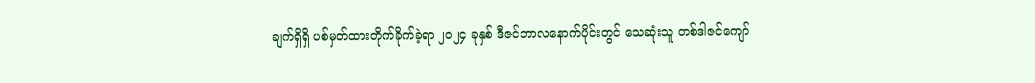ချက်ရှိရှိ ပစ်မှတ်ထားတိုက်ခိုက်ခဲ့ရာ ၂၀၂၄ ခုနှစ် ဒီဇင်ဘာလနောက်ပိုင်းတွင် သေဆုံးသူ တစ်ဒါဇင်ကျော်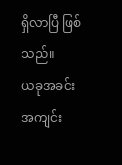ရှိလာပြီ ဖြစ်သည်။
ယခုအခင်းအကျင်း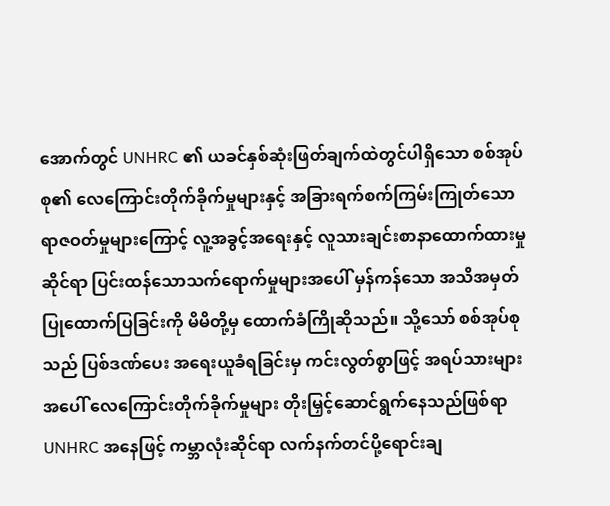အောက်တွင် UNHRC ၏ ယခင်နှစ်ဆုံးဖြတ်ချက်ထဲတွင်ပါရှိသော စစ်အုပ်စု၏ လေကြောင်းတိုက်ခိုက်မှုများနှင့် အခြားရက်စက်ကြမ်းကြုတ်သော ရာဇဝတ်မှုများကြောင့် လူ့အခွင့်အရေးနှင့် လူသားချင်းစာနာထောက်ထားမှုဆိုင်ရာ ပြင်းထန်သောသက်ရောက်မှုများအပေါ် မှန်ကန်သော အသိအမှတ်ပြုထောက်ပြခြင်းကို မိမိတို့မှ ထောက်ခံကြိုဆိုသည်။ သို့သော် စစ်အုပ်စုသည် ပြစ်ဒဏ်ပေး အရေးယူခံရခြင်းမှ ကင်းလွတ်စွာဖြင့် အရပ်သားများအပေါ် လေကြောင်းတိုက်ခိုက်မှုများ တိုးမြှင့်ဆောင်ရွက်နေသည်ဖြစ်ရာ UNHRC အနေဖြင့် ကမ္ဘာလုံးဆိုင်ရာ လက်နက်တင်ပို့ရောင်းချ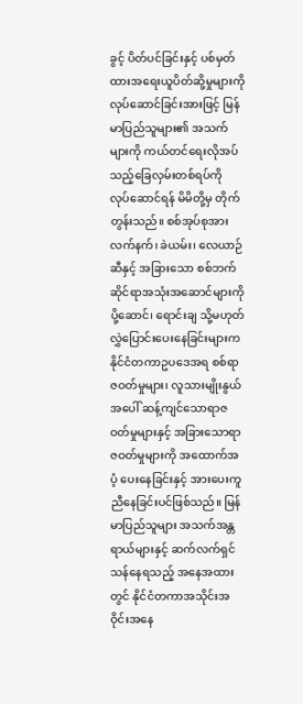ခွင့် ပိတ်ပင်ခြင်းနှင့် ပစ်မှတ်ထားအရေးယူပိတ်ဆို့မှုများကို လုပ်ဆောင်ခြင်းအားဖြင့် မြန်မာပြည်သူများ၏ အသက်များကို ကယ်တင်ရေးလိုအပ်သည့်ခြေလှမ်းတစ်ရပ်ကို လုပ်ဆောင်ရန် မိမိတို့မှ တိုက်တွန်းသည်။ စစ်အုပ်စုအား လက်နက်၊ ခဲယမ်း၊ လေယာဉ်ဆီနှင့် အခြားသော စစ်ဘက်ဆိုင်ရာအသုံးအဆောင်များကို ပို့ဆောင်၊ ရောင်းချ သို့မဟုတ် လွှဲပြောင်းပေးနေခြင်းများက နိုင်ငံတကာဥပဒေအရ စစ်ရာဇဝတ်မှုများ၊ လူသားမျိုးနွယ်အပေါ် ဆန့်ကျင်သောရာဇဝတ်မှုများနှင့် အခြားသောရာဇဝတ်မှုများကို အထောက်အပံ့ ပေးနေခြင်းနှင့် အားပေးကူညီနေခြင်းပင်ဖြစ်သည်။ မြန်မာပြည်သူများ အသက်အန္တရာယ်များနှင့် ဆက်လက်ရှင်သန်နေရသည့် အနေအထားတွင် နိုင်ငံတကာအသိုင်းအဝိုင်းအနေ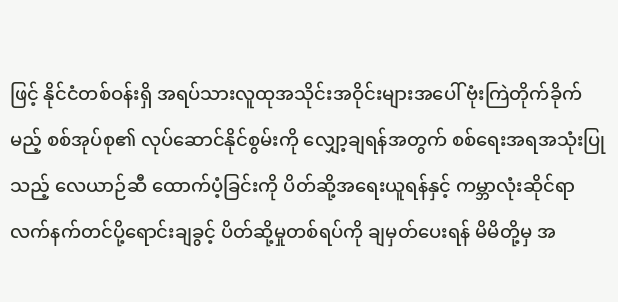ဖြင့် နိုင်ငံတစ်ဝန်းရှိ အရပ်သားလူထုအသိုင်းအဝိုင်းများအပေါ် ဗုံးကြဲတိုက်ခိုက်မည့် စစ်အုပ်စု၏ လုပ်ဆောင်နိုင်စွမ်းကို လျှော့ချရန်အတွက် စစ်ရေးအရအသုံးပြုသည့် လေယာဉ်ဆီ ထောက်ပံ့ခြင်းကို ပိတ်ဆို့အရေးယူရန်နှင့် ကမ္ဘာလုံးဆိုင်ရာ လက်နက်တင်ပို့ရောင်းချခွင့် ပိတ်ဆို့မှုတစ်ရပ်ကို ချမှတ်ပေးရန် မိမိတို့မှ အ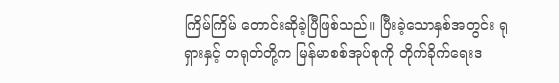ကြိမ်ကြိမ် တောင်းဆိုခဲ့ပြီဖြစ်သည်။ ပြီးခဲ့သောနှစ်အတွင်း ရုရှားနှင့် တရုတ်တို့က မြန်မာစစ်အုပ်စုကို တိုက်ခိုက်ရေးဒ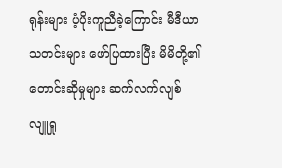ရုန်းများ ပံ့ပိုးကူညီခဲ့ကြောင်း မီဒီယာသတင်းများ ဖော်ပြထားပြီး မိမိတို့၏ တောင်းဆိုမှုများ ဆက်လက်လျစ်လျူရှု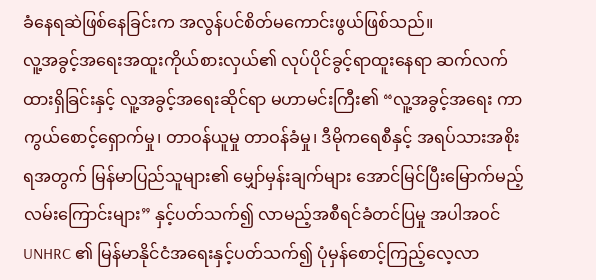ခံနေရဆဲဖြစ်နေခြင်းက အလွန်ပင်စိတ်မကောင်းဖွယ်ဖြစ်သည်။
လူ့အခွင့်အရေးအထူးကိုယ်စားလှယ်၏ လုပ်ပိုင်ခွင့်ရာထူးနေရာ ဆက်လက်ထားရှိခြင်းနှင့် လူ့အခွင့်အရေးဆိုင်ရာ မဟာမင်းကြီး၏ “လူ့အခွင့်အရေး ကာကွယ်စောင့်ရှောက်မှု၊ တာဝန်ယူမှု တာဝန်ခံမှု၊ ဒီမိုကရေစီနှင့် အရပ်သားအစိုးရအတွက် မြန်မာပြည်သူများ၏ မျှော်မှန်းချက်များ အောင်မြင်ပြီးမြောက်မည့် လမ်းကြောင်းများ” နှင့်ပတ်သက်၍ လာမည့်အစီရင်ခံတင်ပြမှု အပါအဝင် UNHRC ၏ မြန်မာနိုင်ငံအရေးနှင့်ပတ်သက်၍ ပုံမှန်စောင့်ကြည့်လေ့လာ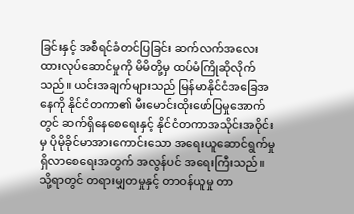ခြင်းနှင့် အစီရင်ခံတင်ပြခြင်း ဆက်လက်အလေးထားလုပ်ဆောင်မှုကို မိမိတို့မှ ထပ်မံကြိုဆိုလိုက်သည်။ ယင်းအချက်များသည် မြန်မာနိုင်ငံအခြေအနေကို နိုင်ငံတကာ၏ မီးမောင်းထိုးဖော်ပြမှုအောက်တွင် ဆက်ရှိနေစေရေးနှင့် နိုင်ငံတကာအသိုင်းအဝိုင်းမှ ပိုမိုခိုင်မာအားကောင်းသော အရေးယူဆောင်ရွက်မှု ရှိလာစေရေးအတွက် အလွန်ပင် အရေးကြီးသည်။
သို့ရာတွင် တရားမျှတမှုနှင့် တာဝန်ယူမှု တာ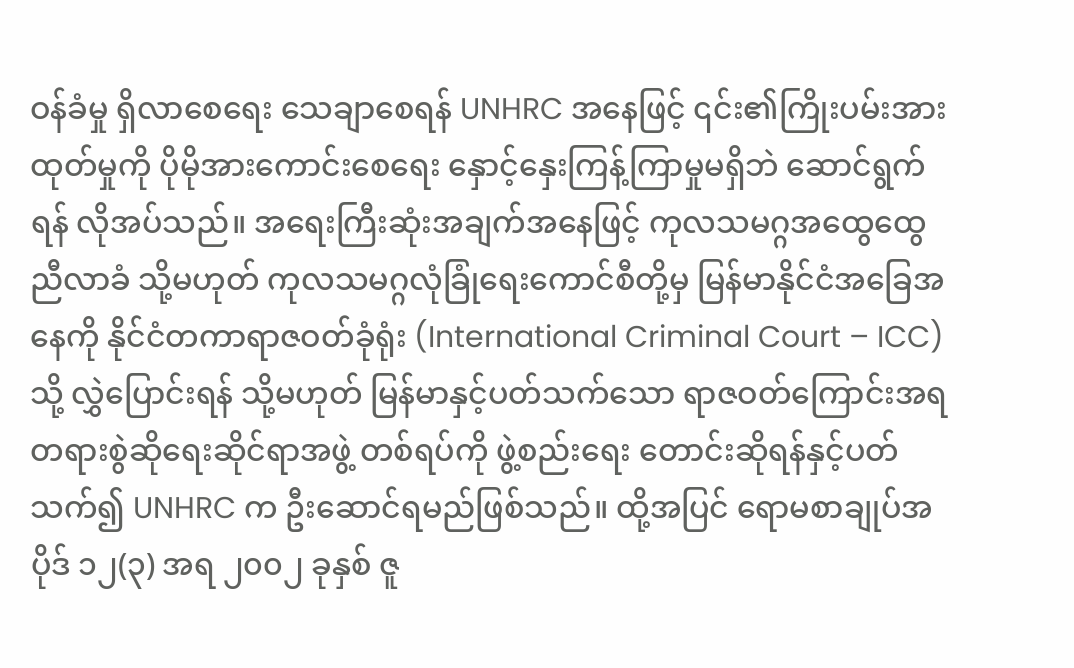ဝန်ခံမှု ရှိလာစေရေး သေချာစေရန် UNHRC အနေဖြင့် ၎င်း၏ကြိုးပမ်းအားထုတ်မှုကို ပိုမိုအားကောင်းစေရေး နှောင့်နှေးကြန့်ကြာမှုမရှိဘဲ ဆောင်ရွက်ရန် လိုအပ်သည်။ အရေးကြီးဆုံးအချက်အနေဖြင့် ကုလသမဂ္ဂအထွေထွေညီလာခံ သို့မဟုတ် ကုလသမဂ္ဂလုံခြုံရေးကောင်စီတို့မှ မြန်မာနိုင်ငံအခြေအနေကို နိုင်ငံတကာရာဇဝတ်ခုံရုံး (International Criminal Court – ICC) သို့ လွှဲပြောင်းရန် သို့မဟုတ် မြန်မာနှင့်ပတ်သက်သော ရာဇဝတ်ကြောင်းအရ တရားစွဲဆိုရေးဆိုင်ရာအဖွဲ့ တစ်ရပ်ကို ဖွဲ့စည်းရေး တောင်းဆိုရန်နှင့်ပတ်သက်၍ UNHRC က ဦးဆောင်ရမည်ဖြစ်သည်။ ထို့အပြင် ရောမစာချုပ်အပိုဒ် ၁၂(၃) အရ ၂၀၀၂ ခုနှစ် ဇူ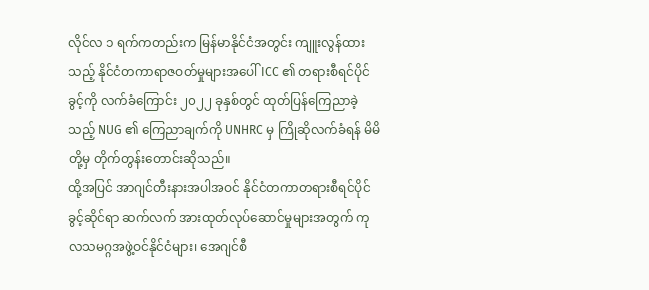လိုင်လ ၁ ရက်ကတည်းက မြန်မာနိုင်ငံအတွင်း ကျူးလွန်ထားသည့် နိုင်ငံတကာရာဇဝတ်မှုများအပေါ် ICC ၏ တရားစီရင်ပိုင်ခွင့်ကို လက်ခံကြောင်း ၂၀၂၂ ခုနှစ်တွင် ထုတ်ပြန်ကြေညာခဲ့သည့် NUG ၏ ကြေညာချက်ကို UNHRC မှ ကြိုဆိုလက်ခံရန် မိမိတို့မှ တိုက်တွန်းတောင်းဆိုသည်။
ထို့အပြင် အာဂျင်တီးနားအပါအဝင် နိုင်ငံတကာတရားစီရင်ပိုင်ခွင့်ဆိုင်ရာ ဆက်လက် အားထုတ်လုပ်ဆောင်မှုများအတွက် ကုလသမဂ္ဂအဖွဲ့ဝင်နိုင်ငံများ၊ အေဂျင်စီ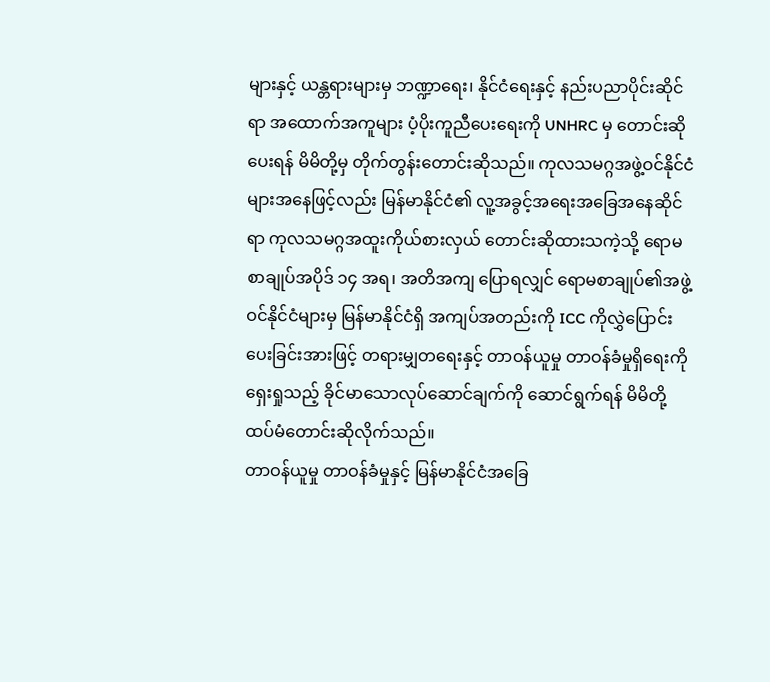များနှင့် ယန္တရားများမှ ဘဏ္ဍာရေး၊ နိုင်ငံရေးနှင့် နည်းပညာပိုင်းဆိုင်ရာ အထောက်အကူများ ပံ့ပိုးကူညီပေးရေးကို UNHRC မှ တောင်းဆိုပေးရန် မိမိတို့မှ တိုက်တွန်းတောင်းဆိုသည်။ ကုလသမဂ္ဂအဖွဲ့ဝင်နိုင်ငံများအနေဖြင့်လည်း မြန်မာနိုင်ငံ၏ လူ့အခွင့်အရေးအခြေအနေဆိုင်ရာ ကုလသမဂ္ဂအထူးကိုယ်စားလှယ် တောင်းဆိုထားသကဲ့သို့ ရောမစာချုပ်အပိုဒ် ၁၄ အရ၊ အတိအကျ ပြောရလျှင် ရောမစာချုပ်၏အဖွဲ့ဝင်နိုင်ငံများမှ မြန်မာနိုင်ငံရှိ အကျပ်အတည်းကို ICC ကိုလွှဲပြောင်းပေးခြင်းအားဖြင့် တရားမျှတရေးနှင့် တာဝန်ယူမှု တာဝန်ခံမှုရှိရေးကို ရှေးရှုသည့် ခိုင်မာသောလုပ်ဆောင်ချက်ကို ဆောင်ရွက်ရန် မိမိတို့ ထပ်မံတောင်းဆိုလိုက်သည်။
တာဝန်ယူမှု တာဝန်ခံမှုနှင့် မြန်မာနိုင်ငံအခြေ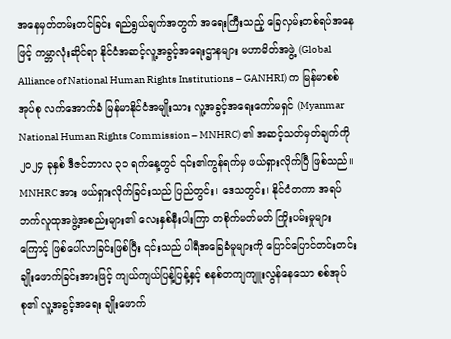အနေမှတ်တမ်းတင်ခြင်း ရည်ရွယ်ချက်အတွက် အရေးကြီးသည့် ခြေလှမ်းတစ်ရပ်အနေဖြင့် ကမ္ဘာလုံးဆိုင်ရာ နိုင်ငံအဆင့်လူ့အခွင့်အရေးဌာနများ မဟာမိတ်အဖွဲ့ (Global Alliance of National Human Rights Institutions – GANHRI) က မြန်မာစစ်အုပ်စု လက်အောက်ခံ မြန်မာနိုင်ငံအမျိုးသား လူ့အခွင့်အရေးကော်မရှင် (Myanmar National Human Rights Commission – MNHRC) ၏ အဆင့်သတ်မှတ်ချက်ကို ၂၀၂၄ ခုနှစ် ဒီဇင်ဘာလ ၃၁ ရက်နေ့တွင် ၎င်း၏ကွန်ရက်မှ ဖယ်ရှားလိုက်ပြီ ဖြစ်သည်။ MNHRC အား ဖယ်ရှားလိုက်ခြင်းသည် ပြည်တွင်း၊ ဒေသတွင်း၊ နိုင်ငံတကာ အရပ်ဘက်လူထုအဖွဲ့အစည်းများ၏ လေးနှစ်နီးပါးကြာ တစိုက်မတ်မတ် ကြိုးပမ်းမှုများကြောင့် ဖြစ်ပေါ်လာခြင်းဖြစ်ပြီး ၎င်းသည် ပါရီအခြေခံမူများကို ပြောင်ပြောင်တင်းတင်း ချိုးဖောက်ခြင်းအားဖြင့် ကျယ်ကျယ်ပြန့်ပြန့်နှင့် စနစ်တကျကျူးလွန်နေသော စစ်အုပ်စု၏ လူ့အခွင့်အရေး ချိုးဖောက်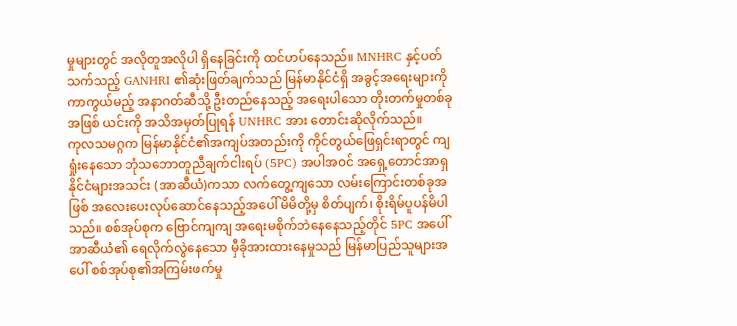မှုများတွင် အလိုတူအလိုပါ ရှိနေခြင်းကို ထင်ဟပ်နေသည်။ MNHRC နှင့်ပတ်သက်သည့် GANHRI ၏ဆုံးဖြတ်ချက်သည် မြန်မာနိုင်ငံရှိ အခွင့်အရေးများကိုကာကွယ်မည့် အနာဂတ်ဆီသို့ ဦးတည်နေသည့် အရေးပါသော တိုးတက်မှုတစ်ခုအဖြစ် ယင်းကို အသိအမှတ်ပြုရန် UNHRC အား တောင်းဆိုလိုက်သည်။
ကုလသမဂ္ဂက မြန်မာနိုင်ငံ၏အကျပ်အတည်းကို ကိုင်တွယ်ဖြေရှင်းရာတွင် ကျရှုံးနေသော ဘုံသဘောတူညီချက်ငါးရပ် (5PC) အပါအဝင် အရှေ့တောင်အာရှနိုင်ငံများအသင်း (အာဆီယံ)ကသာ လက်တွေ့ကျသော လမ်းကြောင်းတစ်ခုအဖြစ် အလေးပေးလုပ်ဆောင်နေသည့်အပေါ် မိမိတို့မှ စိတ်ပျက်၊ စိုးရိမ်ပူပန်မိပါသည်။ စစ်အုပ်စုက ဗြောင်ကျကျ အရေးမစိုက်ဘဲနေနေသည့်တိုင် 5PC အပေါ် အာဆီယံ၏ ရေလိုက်လွဲနေသော မှီခိုအားထားနေမှုသည် မြန်မာပြည်သူများအပေါ် စစ်အုပ်စု၏အကြမ်းဖက်မှု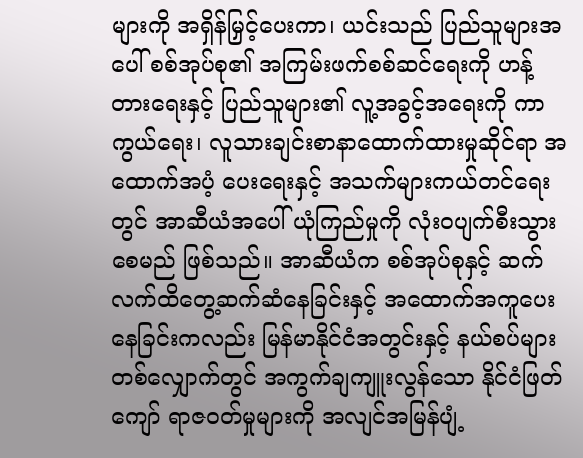များကို အရှိန်မြှင့်ပေးကာ၊ ယင်းသည် ပြည်သူများအပေါ် စစ်အုပ်စု၏ အကြမ်းဖက်စစ်ဆင်ရေးကို ဟန့်တားရေးနှင့် ပြည်သူများ၏ လူ့အခွင့်အရေးကို ကာကွယ်ရေး၊ လူသားချင်းစာနာထောက်ထားမှုဆိုင်ရာ အထောက်အပံ့ ပေးရေးနှင့် အသက်များကယ်တင်ရေးတွင် အာဆီယံအပေါ် ယုံကြည်မှုကို လုံးဝပျက်စီးသွားစေမည် ဖြစ်သည်။ အာဆီယံက စစ်အုပ်စုနှင့် ဆက်လက်ထိတွေ့ဆက်ဆံနေခြင်းနှင့် အထောက်အကူပေးနေခြင်းကလည်း မြန်မာနိုင်ငံအတွင်းနှင့် နယ်စပ်များတစ်လျှောက်တွင် အကွက်ချကျူးလွန်သော နိုင်ငံဖြတ်ကျော် ရာဇဝတ်မှုများကို အလျင်အမြန်ပျံ့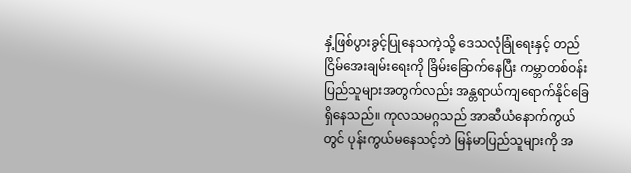နှံ့ဖြစ်ပွားခွင့်ပြုနေသကဲ့သို့ ဒေသလုံခြုံရေးနှင့် တည်ငြိမ်အေးချမ်းရေးကို ခြိမ်းခြောက်နေပြီး ကမ္ဘာတစ်ဝန်းပြည်သူများအတွက်လည်း အန္တရာယ်ကျရောက်နိုင်ခြေ ရှိနေသည်။ ကုလသမဂ္ဂသည် အာဆီယံနောက်ကွယ်တွင် ပုန်းကွယ်မနေသင့်ဘဲ မြန်မာပြည်သူများကို အ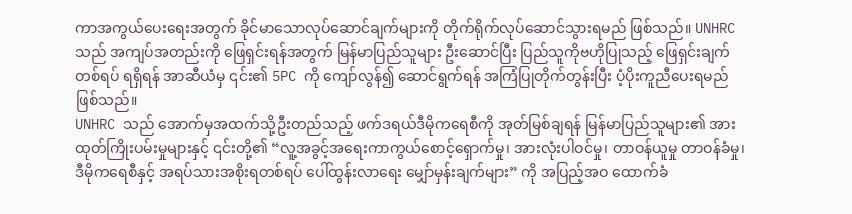ကာအကွယ်ပေးရေးအတွက် ခိုင်မာသောလုပ်ဆောင်ချက်များကို တိုက်ရိုက်လုပ်ဆောင်သွားရမည် ဖြစ်သည်။ UNHRC သည် အကျပ်အတည်းကို ဖြေရှင်းရန်အတွက် မြန်မာပြည်သူများ ဦးဆောင်ပြီး ပြည်သူကိုဗဟိုပြုသည့် ဖြေရှင်းချက်တစ်ရပ် ရရှိရန် အာဆီယံမှ ၎င်း၏ 5PC ကို ကျော်လွန်၍ ဆောင်ရွက်ရန် အကြံပြုတိုက်တွန်းပြီး ပံ့ပိုးကူညီပေးရမည်ဖြစ်သည်။
UNHRC သည် အောက်မှအထက်သို့ဦးတည်သည့် ဖက်ဒရယ်ဒီမိုကရေစီကို အုတ်မြစ်ချရန် မြန်မာပြည်သူများ၏ အားထုတ်ကြိုးပမ်းမှုများနှင့် ၎င်းတို့၏ “လူ့အခွင့်အရေးကာကွယ်စောင့်ရှောက်မှု၊ အားလုံးပါဝင်မှု၊ တာဝန်ယူမှု တာဝန်ခံမှု၊ ဒီမိုကရေစီနှင့် အရပ်သားအစိုးရတစ်ရပ် ပေါ်ထွန်းလာရေး မျှော်မှန်းချက်များ” ကို အပြည့်အဝ ထောက်ခံ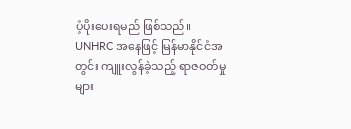ပံ့ပိုးပေးရမည် ဖြစ်သည်။ UNHRC အနေဖြင့် မြန်မာနိုင်ငံအတွင်း ကျူးလွန်ခဲ့သည့် ရာဇဝတ်မှုများ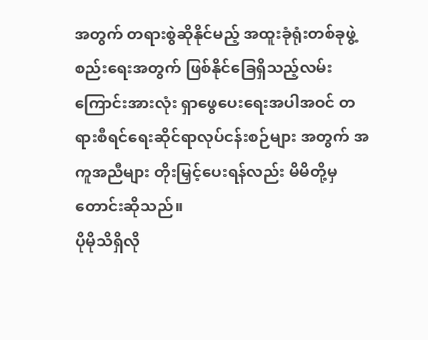အတွက် တရားစွဲဆိုနိုင်မည့် အထူးခုံရုံးတစ်ခုဖွဲ့စည်းရေးအတွက် ဖြစ်နိုင်ခြေရှိသည့်လမ်းကြောင်းအားလုံး ရှာဖွေပေးရေးအပါအဝင် တရားစီရင်ရေးဆိုင်ရာလုပ်ငန်းစဉ်များ အတွက် အကူအညီများ တိုးမြှင့်ပေးရန်လည်း မိမိတို့မှ တောင်းဆိုသည်။
ပိုမိုသိရှိလို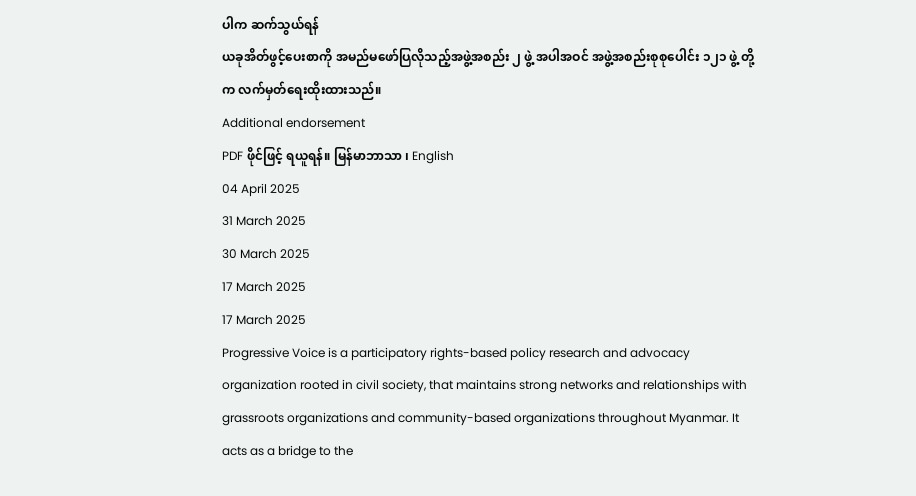ပါက ဆက်သွယ်ရန်
ယခုအိတ်ဖွင့်ပေးစာကို အမည်မဖော်ပြလိုသည့်အဖွဲ့အစည်း ၂ ဖွဲ့ အပါအဝင် အဖွဲ့အစည်းစုစုပေါင်း ၁၂၁ ဖွဲ့ တို့က လက်မှတ်ရေးထိုးထားသည်။
Additional endorsement
PDF ဖိုင်ဖြင့် ရယူရန်။ မြန်မာဘာသာ ၊ English
04 April 2025
31 March 2025
30 March 2025
17 March 2025
17 March 2025
Progressive Voice is a participatory rights-based policy research and advocacy organization rooted in civil society, that maintains strong networks and relationships with grassroots organizations and community-based organizations throughout Myanmar. It acts as a bridge to the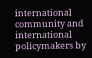international community and international policymakers by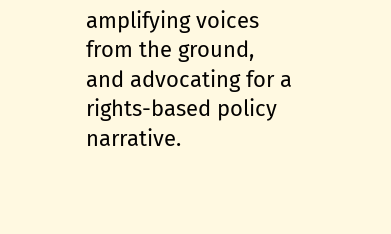amplifying voices from the ground, and advocating for a rights-based policy narrative.